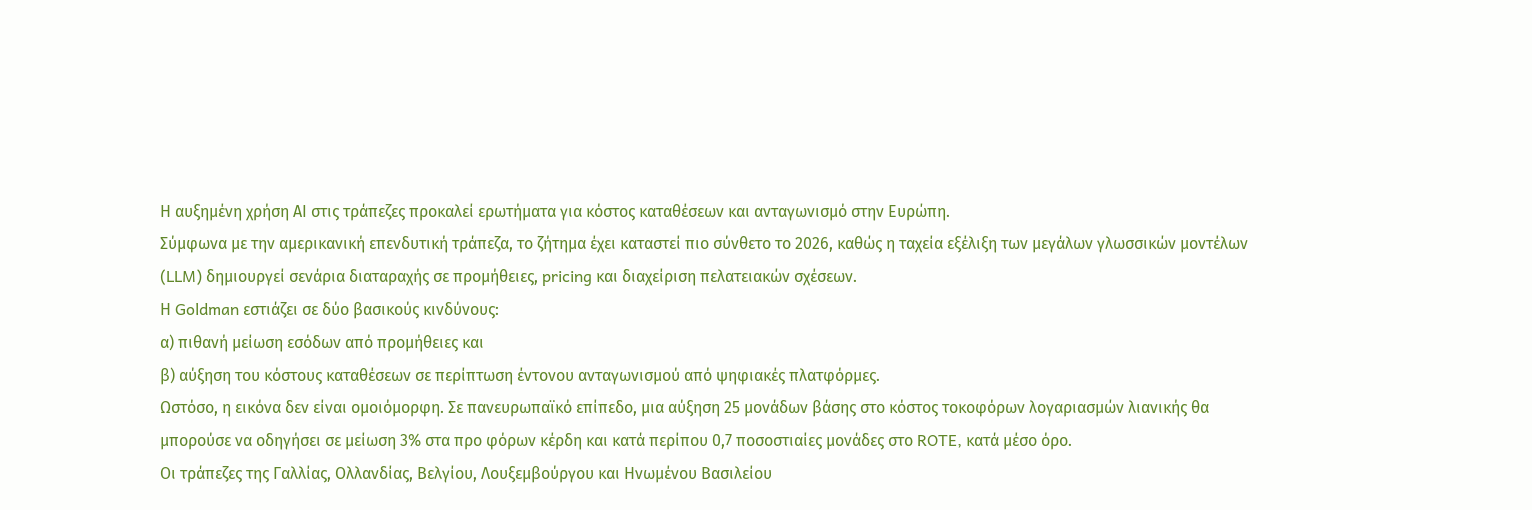Η αυξημένη χρήση ΑΙ στις τράπεζες προκαλεί ερωτήματα για κόστος καταθέσεων και ανταγωνισμό στην Ευρώπη.
Σύμφωνα με την αμερικανική επενδυτική τράπεζα, το ζήτημα έχει καταστεί πιο σύνθετο το 2026, καθώς η ταχεία εξέλιξη των μεγάλων γλωσσικών μοντέλων (LLM) δημιουργεί σενάρια διαταραχής σε προμήθειες, pricing και διαχείριση πελατειακών σχέσεων.
Η Goldman εστιάζει σε δύο βασικούς κινδύνους:
α) πιθανή μείωση εσόδων από προμήθειες και
β) αύξηση του κόστους καταθέσεων σε περίπτωση έντονου ανταγωνισμού από ψηφιακές πλατφόρμες.
Ωστόσο, η εικόνα δεν είναι ομοιόμορφη. Σε πανευρωπαϊκό επίπεδο, μια αύξηση 25 μονάδων βάσης στο κόστος τοκοφόρων λογαριασμών λιανικής θα μπορούσε να οδηγήσει σε μείωση 3% στα προ φόρων κέρδη και κατά περίπου 0,7 ποσοστιαίες μονάδες στο ROTE, κατά μέσο όρο.
Οι τράπεζες της Γαλλίας, Ολλανδίας, Βελγίου, Λουξεμβούργου και Ηνωμένου Βασιλείου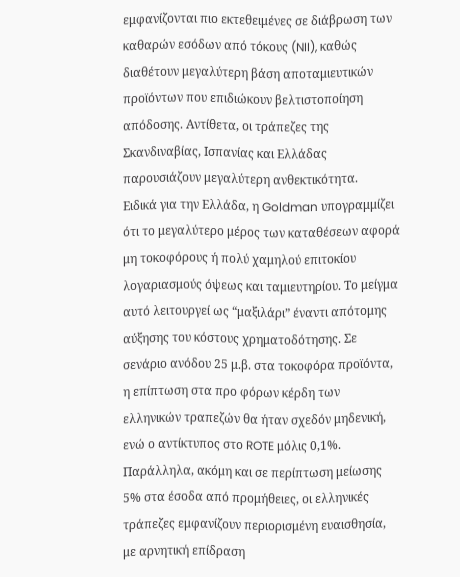εμφανίζονται πιο εκτεθειμένες σε διάβρωση των καθαρών εσόδων από τόκους (NII), καθώς διαθέτουν μεγαλύτερη βάση αποταμιευτικών προϊόντων που επιδιώκουν βελτιστοποίηση απόδοσης. Αντίθετα, οι τράπεζες της Σκανδιναβίας, Ισπανίας και Ελλάδας παρουσιάζουν μεγαλύτερη ανθεκτικότητα.
Ειδικά για την Ελλάδα, η Goldman υπογραμμίζει ότι το μεγαλύτερο μέρος των καταθέσεων αφορά μη τοκοφόρους ή πολύ χαμηλού επιτοκίου λογαριασμούς όψεως και ταμιευτηρίου. Το μείγμα αυτό λειτουργεί ως “μαξιλάρι” έναντι απότομης αύξησης του κόστους χρηματοδότησης. Σε σενάριο ανόδου 25 μ.β. στα τοκοφόρα προϊόντα, η επίπτωση στα προ φόρων κέρδη των ελληνικών τραπεζών θα ήταν σχεδόν μηδενική, ενώ ο αντίκτυπος στο ROTE μόλις 0,1%.
Παράλληλα, ακόμη και σε περίπτωση μείωσης 5% στα έσοδα από προμήθειες, οι ελληνικές τράπεζες εμφανίζουν περιορισμένη ευαισθησία, με αρνητική επίδραση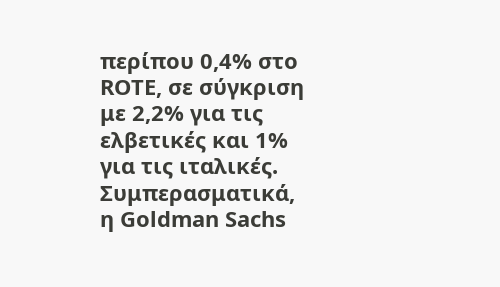περίπου 0,4% στο ROTE, σε σύγκριση με 2,2% για τις ελβετικές και 1% για τις ιταλικές.
Συμπερασματικά, η Goldman Sachs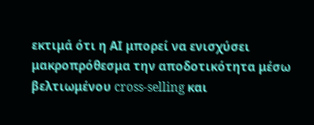εκτιμά ότι η ΑΙ μπορεί να ενισχύσει μακροπρόθεσμα την αποδοτικότητα μέσω βελτιωμένου cross-selling και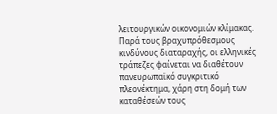λειτουργικών οικονομιών κλίμακας. Παρά τους βραχυπρόθεσμους κινδύνους διαταραχής, οι ελληνικές τράπεζες φαίνεται να διαθέτουν πανευρωπαϊκό συγκριτικό πλεονέκτημα, χάρη στη δομή των καταθέσεών τους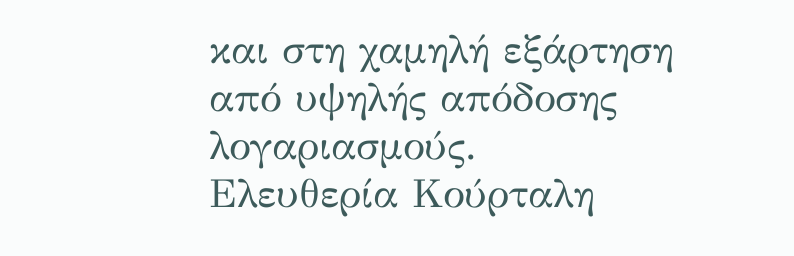και στη χαμηλή εξάρτηση από υψηλής απόδοσης λογαριασμούς.
Ελευθερία Κούρταλη